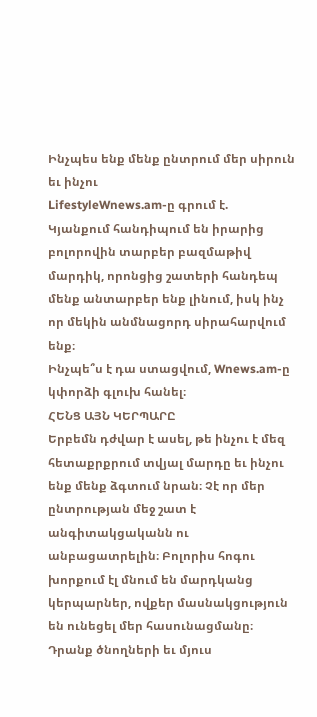Ինչպես ենք մենք ընտրում մեր սիրուն եւ ինչու
LifestyleWnews.am-ը գրում է.
Կյանքում հանդիպում են իրարից բոլորովին տարբեր բազմաթիվ մարդիկ, որոնցից շատերի հանդեպ մենք անտարբեր ենք լինում, իսկ ինչ որ մեկին անմնացորդ սիրահարվում ենք։
Ինչպե՞ս է դա ստացվում, Wnews.am-ը կփորձի գլուխ հանել։
ՀԵՆՑ ԱՅՆ ԿԵՐՊԱՐԸ
Երբեմն դժվար է ասել, թե ինչու է մեզ հետաքրքրում տվյալ մարդը եւ ինչու ենք մենք ձգտում նրան։ Չէ որ մեր ընտրության մեջ շատ է անգիտակցականն ու անբացատրելին։ Բոլորիս հոգու խորքում էլ մնում են մարդկանց կերպարներ, ովքեր մասնակցություն են ունեցել մեր հասունացմանը։
Դրանք ծնողների եւ մյուս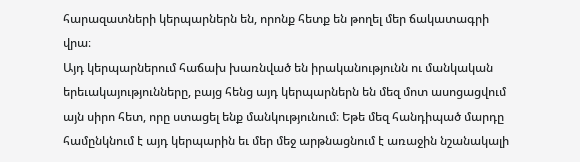հարազատների կերպարներն են, որոնք հետք են թողել մեր ճակատագրի վրա։
Այդ կերպարներում հաճախ խառնված են իրականությունն ու մանկական երեւակայությունները, բայց հենց այդ կերպարներն են մեզ մոտ ասոցացվում այն սիրո հետ, որը ստացել ենք մանկությունում։ Եթե մեզ հանդիպած մարդը համընկնում է այդ կերպարին եւ մեր մեջ արթնացնում է առաջին նշանակալի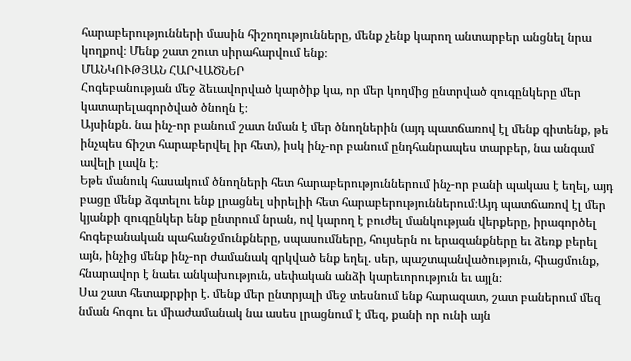հարաբերությունների մասին հիշողությունները, մենք չենք կարող անտարբեր անցնել նրա կողքով։ Մենք շատ շուտ սիրահարվում ենք։
ՄԱՆԿՈՒԹՅԱՆ ՀԱՐՎԱԾՆԵՐ
Հոգեբանության մեջ ձեւավորված կարծիք կա, որ մեր կողմից ընտրված զուգընկերը մեր կատարելագործված ծնողն է։
Այսինքն. նա ինչ-որ բանում շատ նման է մեր ծնողներին (այդ պատճառով էլ մենք գիտենք, թե ինչպես ճիշտ հարաբերվել իր հետ), իսկ ինչ-որ բանում ընդհանրապես տարբեր, նա անգամ ավելի լավն է։
Եթե մանուկ հասակում ծնողների հետ հարաբերություններում ինչ-որ բանի պակաս է եղել, այդ բացը մենք ձգտելու ենք լրացնել սիրելիի հետ հարաբերություններում։Այդ պատճառով էլ մեր կյանքի զուգընկեր ենք ընտրում նրան, ով կարող է բուժել մանկության վերքերը, իրագործել հոգեբանական պահանջմունքները, սպասումները, հույսերն ու երազանքները եւ ձեռք բերել այն, ինչից մենք ինչ-որ ժամանակ զրկված ենք եղել. սեր, պաշտպանվածություն, հիացմունք, հնարավոր է նաեւ անկախություն, սեփական անձի կարեւորություն եւ այլն։
Սա շատ հետաքրքիր է. մենք մեր ընտրյալի մեջ տեսնում ենք հարազատ, շատ բաներում մեզ նման հոգու եւ միաժամանակ նա ասես լրացնում է մեզ, քանի որ ունի այն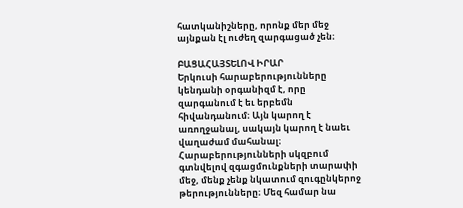հատկանիշները, որոնք մեր մեջ այնքան էլ ուժեղ զարգացած չեն։

ԲԱՑԱՀԱՅՏԵԼՈՎ ԻՐԱՐ
Երկուսի հարաբերությունները կենդանի օրգանիզմ է, որը զարգանում է եւ երբեմն հիվանդանում։ Այն կարող է առողջանալ, սակայն կարող է նաեւ վաղաժամ մահանալ։ Հարաբերությունների սկզբում գտնվելով զգացմունքների տարափի մեջ, մենք չենք նկատում զուգընկերոջ թերությունները։ Մեզ համար նա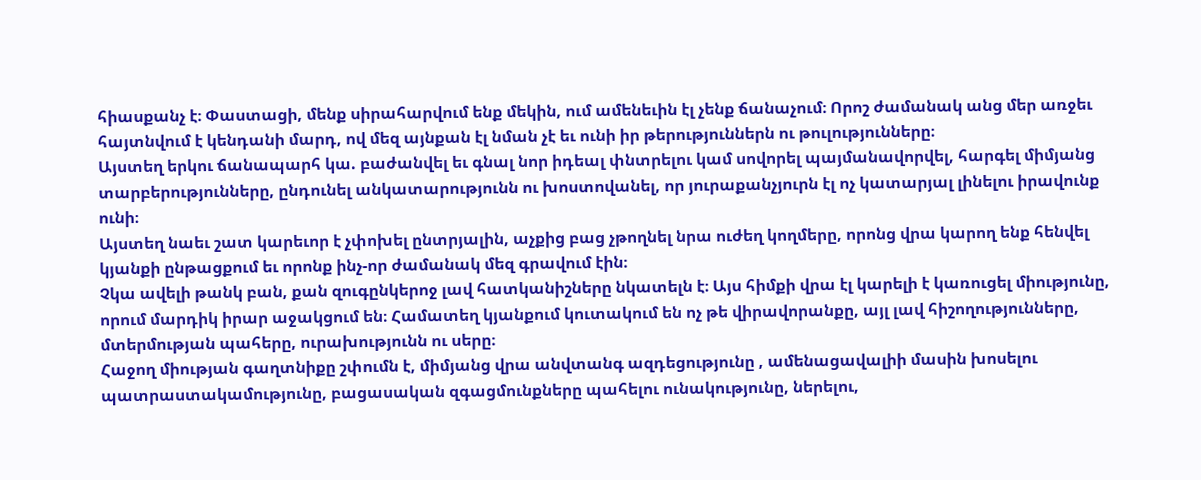հիասքանչ է։ Փաստացի, մենք սիրահարվում ենք մեկին, ում ամենեւին էլ չենք ճանաչում։ Որոշ ժամանակ անց մեր առջեւ հայտնվում է կենդանի մարդ, ով մեզ այնքան էլ նման չէ եւ ունի իր թերություններն ու թուլությունները։
Այստեղ երկու ճանապարհ կա. բաժանվել եւ գնալ նոր իդեալ փնտրելու կամ սովորել պայմանավորվել, հարգել միմյանց տարբերությունները, ընդունել անկատարությունն ու խոստովանել, որ յուրաքանչյուրն էլ ոչ կատարյալ լինելու իրավունք ունի։
Այստեղ նաեւ շատ կարեւոր է չփոխել ընտրյալին, աչքից բաց չթողնել նրա ուժեղ կողմերը, որոնց վրա կարող ենք հենվել կյանքի ընթացքում եւ որոնք ինչ-որ ժամանակ մեզ գրավում էին։
Չկա ավելի թանկ բան, քան զուգընկերոջ լավ հատկանիշները նկատելն է։ Այս հիմքի վրա էլ կարելի է կառուցել միությունը, որում մարդիկ իրար աջակցում են։ Համատեղ կյանքում կուտակում են ոչ թե վիրավորանքը, այլ լավ հիշողությունները, մտերմության պահերը, ուրախությունն ու սերը։
Հաջող միության գաղտնիքը շփումն է, միմյանց վրա անվտանգ ազդեցությունը , ամենացավալիի մասին խոսելու պատրաստակամությունը, բացասական զգացմունքները պահելու ունակությունը, ներելու,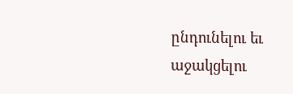ընդունելու եւ աջակցելու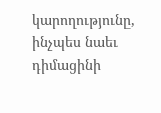կարողությունը, ինչպես նաեւ դիմացինի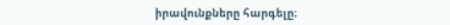իրավունքները հարգելը։